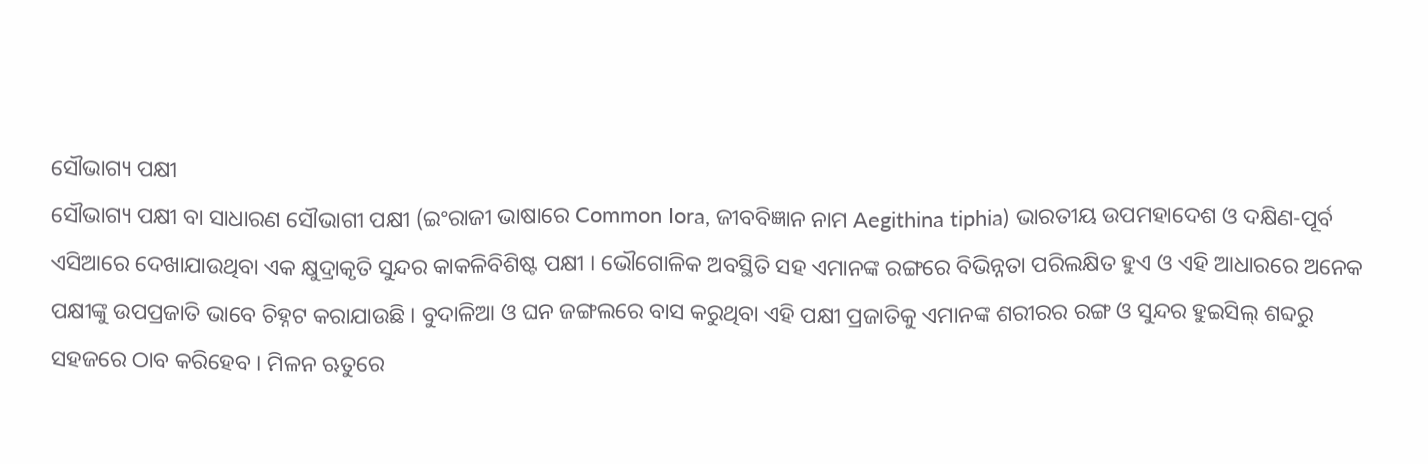ସୌଭାଗ୍ୟ ପକ୍ଷୀ
ସୌଭାଗ୍ୟ ପକ୍ଷୀ ବା ସାଧାରଣ ସୌଭାଗୀ ପକ୍ଷୀ (ଇଂରାଜୀ ଭାଷାରେ Common Iora, ଜୀବବିଜ୍ଞାନ ନାମ Aegithina tiphia) ଭାରତୀୟ ଉପମହାଦେଶ ଓ ଦକ୍ଷିଣ-ପୂର୍ବ ଏସିଆରେ ଦେଖାଯାଉଥିବା ଏକ କ୍ଷୁଦ୍ରାକୃତି ସୁନ୍ଦର କାକଳିବିଶିଷ୍ଟ ପକ୍ଷୀ । ଭୌଗୋଳିକ ଅବସ୍ଥିତି ସହ ଏମାନଙ୍କ ରଙ୍ଗରେ ବିଭିନ୍ନତା ପରିଲକ୍ଷିତ ହୁଏ ଓ ଏହି ଆଧାରରେ ଅନେକ ପକ୍ଷୀଙ୍କୁ ଉପପ୍ରଜାତି ଭାବେ ଚିହ୍ନଟ କରାଯାଉଛି । ବୁଦାଳିଆ ଓ ଘନ ଜଙ୍ଗଲରେ ବାସ କରୁଥିବା ଏହି ପକ୍ଷୀ ପ୍ରଜାତିକୁ ଏମାନଙ୍କ ଶରୀରର ରଙ୍ଗ ଓ ସୁନ୍ଦର ହୁଇସିଲ୍ ଶବ୍ଦରୁ ସହଜରେ ଠାବ କରିହେବ । ମିଳନ ଋତୁରେ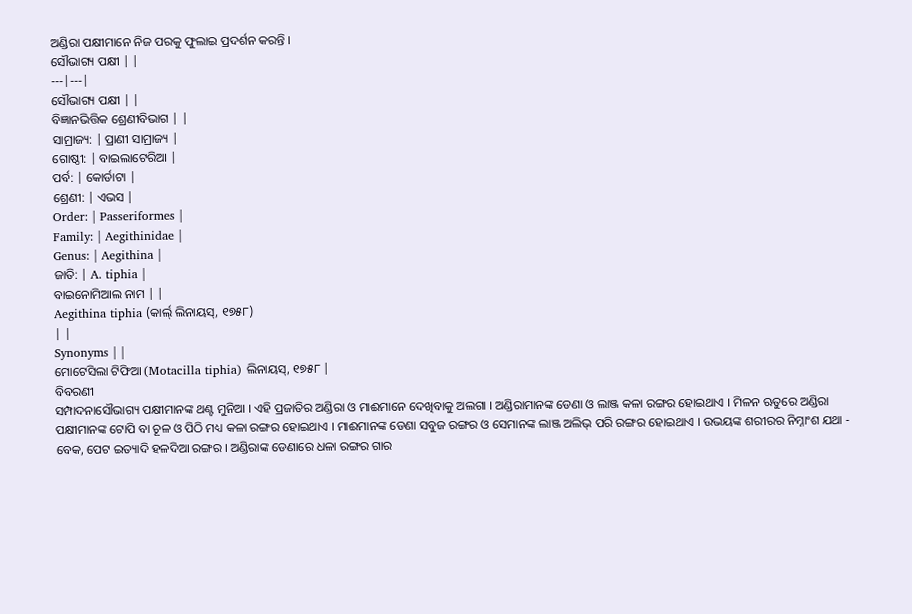ଅଣ୍ଡିରା ପକ୍ଷୀମାନେ ନିଜ ପରକୁ ଫୁଲାଇ ପ୍ରଦର୍ଶନ କରନ୍ତି ।
ସୌଭାଗ୍ୟ ପକ୍ଷୀ | |
---|---|
ସୌଭାଗ୍ୟ ପକ୍ଷୀ | |
ବିଜ୍ଞାନଭିତ୍ତିକ ଶ୍ରେଣୀବିଭାଗ | |
ସାମ୍ରାଜ୍ୟ: | ପ୍ରାଣୀ ସାମ୍ରାଜ୍ୟ |
ଗୋଷ୍ଠୀ: | ବାଇଲାଟେରିଆ |
ପର୍ବ: | କୋର୍ଡାଟା |
ଶ୍ରେଣୀ: | ଏଭସ |
Order: | Passeriformes |
Family: | Aegithinidae |
Genus: | Aegithina |
ଜାତି: | A. tiphia |
ବାଇନୋମିଆଲ ନାମ | |
Aegithina tiphia (କାର୍ଲ୍ ଲିନାୟସ୍, ୧୭୫୮)
| |
Synonyms | |
ମୋଟେସିଲା ଟିଫିଆ (Motacilla tiphia) ଲିନାୟସ୍, ୧୭୫୮ |
ବିବରଣୀ
ସମ୍ପାଦନାସୌଭାଗ୍ୟ ପକ୍ଷୀମାନଙ୍କ ଥଣ୍ଟ ମୁନିଆ । ଏହି ପ୍ରଜାତିର ଅଣ୍ଡିରା ଓ ମାଈମାନେ ଦେଖିବାକୁ ଅଲଗା । ଅଣ୍ଡିରାମାନଙ୍କ ଡେଣା ଓ ଲାଞ୍ଜ କଳା ରଙ୍ଗର ହୋଇଥାଏ । ମିଳନ ଋତୁରେ ଅଣ୍ଡିରା ପକ୍ଷୀମାନଙ୍କ ଟୋପି ବା ଚୂଳ ଓ ପିଠି ମଧ୍ୟ କଳା ରଙ୍ଗର ହୋଇଥାଏ । ମାଈମାନଙ୍କ ଡେଣା ସବୁଜ ରଙ୍ଗର ଓ ସେମାନଙ୍କ ଲାଞ୍ଜ ଅଲିଭ୍ ପରି ରଙ୍ଗର ହୋଇଥାଏ । ଉଭୟଙ୍କ ଶରୀରର ନିମ୍ନାଂଶ ଯଥା - ବେକ, ପେଟ ଇତ୍ୟାଦି ହଳଦିଆ ରଙ୍ଗର । ଅଣ୍ଡିରାଙ୍କ ଡେଣାରେ ଧଳା ରଙ୍ଗର ଗାର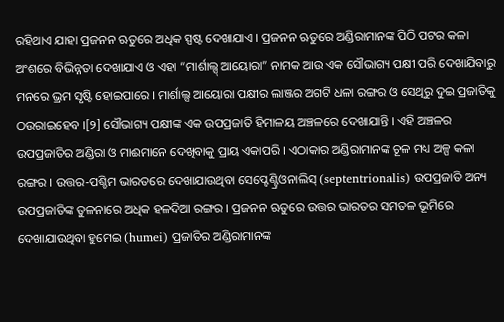ରହିଥାଏ ଯାହା ପ୍ରଜନନ ଋତୁରେ ଅଧିକ ସ୍ପଷ୍ଟ ଦେଖାଯାଏ । ପ୍ରଜନନ ଋତୁରେ ଅଣ୍ଡିରାମାନଙ୍କ ପିଠି ପଟର କଳା ଅଂଶରେ ବିଭିନ୍ନତା ଦେଖାଯାଏ ଓ ଏହା “ମାର୍ଶାଲ୍ସ୍ ଆୟୋରା” ନାମକ ଆଉ ଏକ ସୌଭାଗ୍ୟ ପକ୍ଷୀ ପରି ଦେଖାଯିବାରୁ ମନରେ ଭ୍ରମ ସୃଷ୍ଟି ହୋଇପାରେ । ମାର୍ଶାଲ୍ସ ଆୟୋରା ପକ୍ଷୀର ଲାଞ୍ଜର ଅଗଟି ଧଳା ରଙ୍ଗର ଓ ସେଥିରୁ ଦୁଇ ପ୍ରଜାତିକୁ ଠଉରାଇହେବ ।[୨] ସୌଭାଗ୍ୟ ପକ୍ଷୀଙ୍କ ଏକ ଉପପ୍ରଜାତି ହିମାଳୟ ଅଞ୍ଚଳରେ ଦେଖାଯାନ୍ତି । ଏହି ଅଞ୍ଚଳର ଉପପ୍ରଜାତିର ଅଣ୍ଡିରା ଓ ମାଈମାନେ ଦେଖିବାକୁ ପ୍ରାୟ ଏକାପରି । ଏଠାକାର ଅଣ୍ଡିରାମାନଙ୍କ ଚୂଳ ମଧ୍ୟ ଅଳ୍ପ କଳା ରଙ୍ଗର । ଉତ୍ତର-ପଶ୍ଚିମ ଭାରତରେ ଦେଖାଯାଉଥିବା ସେପ୍ଟେଣ୍ଟ୍ରିଓନାଲିସ୍ (septentrionalis) ଉପପ୍ରଜାତି ଅନ୍ୟ ଉପପ୍ରଜାତିଙ୍କ ତୁଳନାରେ ଅଧିକ ହଳଦିଆ ରଙ୍ଗର । ପ୍ରଜନନ ଋତୁରେ ଉତ୍ତର ଭାରତର ସମତଳ ଭୂମିରେ ଦେଖାଯାଉଥିବା ହୁମେଇ (humei) ପ୍ରଜାତିର ଅଣ୍ଡିରାମାନଙ୍କ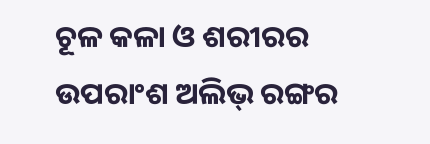ଚୂଳ କଳା ଓ ଶରୀରର ଉପରାଂଶ ଅଲିଭ୍ ରଙ୍ଗର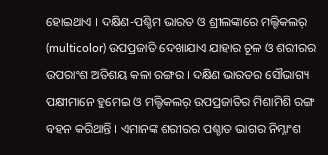ହୋଇଥାଏ । ଦକ୍ଷିଣ-ପଶ୍ଚିମ ଭାରତ ଓ ଶ୍ରୀଲଙ୍କାରେ ମଲ୍ଟିକଲର୍ (multicolor) ଉପପ୍ରଜାତି ଦେଖାଯାଏ ଯାହାର ଚୂଳ ଓ ଶରୀରର ଉପରାଂଶ ଅତିଶୟ କଳା ରଙ୍ଗର । ଦକ୍ଷିଣ ଭାରତର ସୌଭାଗ୍ୟ ପକ୍ଷୀମାନେ ହୁମେଇ ଓ ମଲ୍ଟିକଲର୍ ଉପପ୍ରଜାତିର ମିଶାମିଶି ରଙ୍ଗ ବହନ କରିଥାନ୍ତି । ଏମାନଙ୍କ ଶରୀରର ପଶ୍ଚାତ ଭାଗର ନିମ୍ନାଂଶ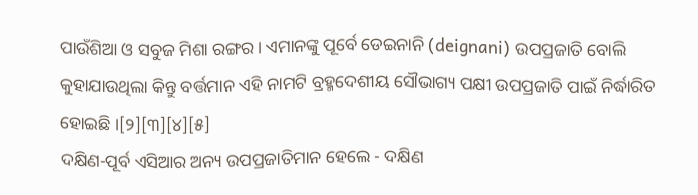ପାଉଁଶିଆ ଓ ସବୁଜ ମିଶା ରଙ୍ଗର । ଏମାନଙ୍କୁ ପୂର୍ବେ ଡେଇନାନି (deignani) ଉପପ୍ରଜାତି ବୋଲି କୁହାଯାଉଥିଲା କିନ୍ତୁ ବର୍ତ୍ତମାନ ଏହି ନାମଟି ବ୍ରହ୍ମଦେଶୀୟ ସୌଭାଗ୍ୟ ପକ୍ଷୀ ଉପପ୍ରଜାତି ପାଇଁ ନିର୍ଦ୍ଧାରିତ ହୋଇଛି ।[୨][୩][୪][୫]
ଦକ୍ଷିଣ-ପୂର୍ବ ଏସିଆର ଅନ୍ୟ ଉପପ୍ରଜାତିମାନ ହେଲେ - ଦକ୍ଷିଣ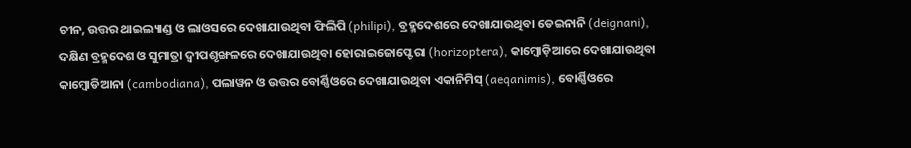ଚୀନ, ଉତ୍ତର ଥାଇଲ୍ୟାଣ୍ଡ ଓ ଲାଓସରେ ଦେଖାଯାଉଥିବା ଫିଲିପି (philipi), ବ୍ରହ୍ମଦେଶରେ ଦେଖାଯାଉଥିବା ଡେଇନାନି (deignani), ଦକ୍ଷିଣ ବ୍ରହ୍ମଦେଶ ଓ ସୁମାତ୍ରା ଦ୍ୱୀପଶୃଙ୍ଖଳରେ ଦେଖାଯାଉଥିବା ହୋରାଇଜୋପ୍ଟେରା (horizoptera), କାମ୍ବୋଡ଼ିଆରେ ଦେଖାଯାଉଥିବା କାମ୍ବୋଡିଆନା (cambodiana), ପଲାୱନ ଓ ଉତ୍ତର ବୋର୍ଣ୍ଣିଓରେ ଦେଖାଯାଉଥିବା ଏକାନିମିସ୍ (aeqanimis), ବୋର୍ଣ୍ଣିଓରେ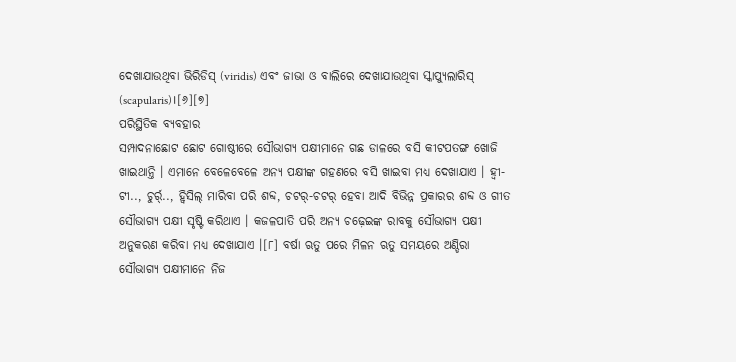ଦେଖାଯାଉଥିବା ଭିରିଡିସ୍ (viridis) ଏବଂ ଜାଭା ଓ ବାଲିରେ ଦେଖାଯାଉଥିବା ସ୍କାପ୍ୟୁଲାରିସ୍ (scapularis)।[୬][୭]
ପରିସ୍ଥିତିକ ବ୍ୟବହାର
ସମ୍ପାଦନାଛୋଟ ଛୋଟ ଗୋଷ୍ଠୀରେ ସୌଭାଗ୍ୟ ପକ୍ଷୀମାନେ ଗଛ ଡାଳରେ ବସି କୀଟପତଙ୍ଗ ଖୋଜି ଖାଇଥାନ୍ତି । ଏମାନେ ବେଳେବେଳେ ଅନ୍ୟ ପକ୍ଷୀଙ୍କ ଗହଣରେ ବସି ଖାଇବା ମଧ୍ୟ ଦେଖାଯାଏ । ହ୍ୱୀ-ଟୀ.., ଚୁର୍ର୍.., ହ୍ୱିସିଲ୍ ମାରିବା ପରି ଶବ୍ଦ, ଚଟର୍-ଚଟର୍ ହେବା ଆଦି ବିଭିନ୍ନ ପ୍ରକାରର ଶବ୍ଦ ଓ ଗୀତ ସୌଭାଗ୍ୟ ପକ୍ଷୀ ସୃଷ୍ଟି କରିଥାଏ । କଜଳପାତି ପରି ଅନ୍ୟ ଚଢ଼େଇଙ୍କ ରାବକୁ ସୌଭାଗ୍ୟ ପକ୍ଷୀ ଅନୁକରଣ କରିବା ମଧ୍ୟ ଦେଖାଯାଏ ।[୮] ବର୍ଷା ଋତୁ ପରେ ମିଳନ ଋତୁ ସମୟରେ ଅଣ୍ଡିରା ସୌଭାଗ୍ୟ ପକ୍ଷୀମାନେ ନିଜ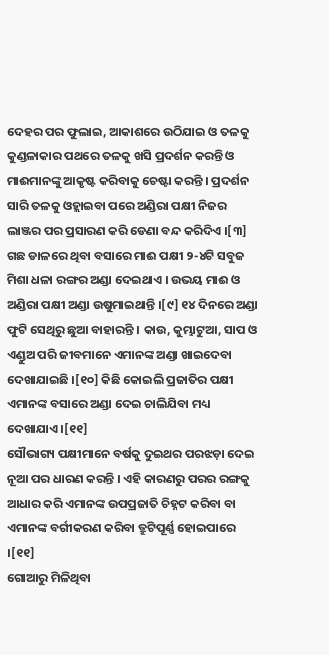ଦେହର ପର ଫୁଲାଇ, ଆକାଶରେ ଉଠିଯାଇ ଓ ତଳକୁ କୁଣ୍ଡଳାକାର ପଥରେ ତଳକୁ ଖସି ପ୍ରଦର୍ଶନ କରନ୍ତି ଓ ମାଈମାନଙ୍କୁ ଆକୃଷ୍ଟ କରିବାକୁ ଚେଷ୍ଟା କରନ୍ତି । ପ୍ରଦର୍ଶନ ସାରି ତଳକୁ ଓହ୍ଲାଇବା ପରେ ଅଣ୍ଡିରା ପକ୍ଷୀ ନିଜର ଲାଞ୍ଜର ପର ପ୍ରସାରଣ କରି ଡେଣା ବନ୍ଦ କରିଦିଏ ।[୩] ଗଛ ଡାଳରେ ଥିବା ବସାରେ ମାଈ ପକ୍ଷୀ ୨-୪ଟି ସବୁଜ ମିଶା ଧଳା ରଙ୍ଗର ଅଣ୍ଡା ଦେଇଥାଏ । ଉଭୟ ମାଈ ଓ ଅଣ୍ଡିରା ପକ୍ଷୀ ଅଣ୍ଡା ଉଷୁମାଇଥାନ୍ତି ।[୯] ୧୪ ଦିନରେ ଅଣ୍ଡା ଫୁଟି ସେଥିରୁ ଛୁଆ ବାହାରନ୍ତି । କାଉ, କୁମ୍ଭାଟୁଆ, ସାପ ଓ ଏଣ୍ଡୁଅ ପରି ଜୀବମାନେ ଏମାନଙ୍କ ଅଣ୍ଡା ଖାଇଦେବା ଦେଖାଯାଇଛି ।[୧୦] କିଛି କୋଇଲି ପ୍ରଜାତିର ପକ୍ଷୀ ଏମାନଙ୍କ ବସାରେ ଅଣ୍ଡା ଦେଇ ଚାଲିଯିବା ମଧ୍ୟ ଦେଖାଯାଏ ।[୧୧]
ସୌଭାଗ୍ୟ ପକ୍ଷୀମାନେ ବର୍ଷକୁ ଦୁଇଥର ପରଝଡ଼ା ଦେଇ ନୂଆ ପର ଧାରଣ କରନ୍ତି । ଏହି କାରଣରୁ ପରର ରଙ୍ଗକୁ ଆଧାର କରି ଏମାନଙ୍କ ଉପପ୍ରଜାତି ଚିହ୍ନଟ କରିବା ବା ଏମାନଙ୍କ ବର୍ଗୀକରଣ କରିବା ତ୍ରୁଟିପୂର୍ଣ୍ଣ ହୋଇପାରେ ।[୧୧]
ଗୋଆରୁ ମିଳିଥିବା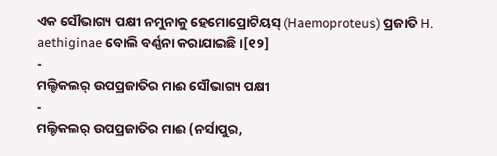ଏକ ସୌଭାଗ୍ୟ ପକ୍ଷୀ ନମୁନାକୁ ହେମୋପ୍ରୋଟିୟସ୍ (Haemoproteus) ପ୍ରଜାତି H. aethiginae ବୋଲି ବର୍ଣ୍ଣନା କରାଯାଇଛି ।[୧୨]
-
ମଲ୍ଟିକଲର୍ ଉପପ୍ରଜାତିର ମାଈ ସୌଭାଗ୍ୟ ପକ୍ଷୀ
-
ମଲ୍ଟିକଲର୍ ଉପପ୍ରଜାତିର ମାଈ (ନର୍ସାପୁର,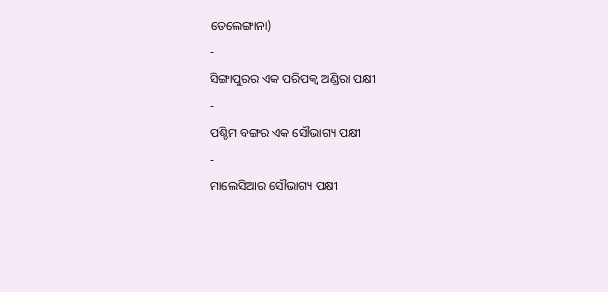ତେଲେଙ୍ଗାନା)
-
ସିଙ୍ଗାପୁରର ଏକ ପରିପକ୍ୱ ଅଣ୍ଡିରା ପକ୍ଷୀ
-
ପଶ୍ଚିମ ବଙ୍ଗର ଏକ ସୌଭାଗ୍ୟ ପକ୍ଷୀ
-
ମାଲେସିଆର ସୌଭାଗ୍ୟ ପକ୍ଷୀ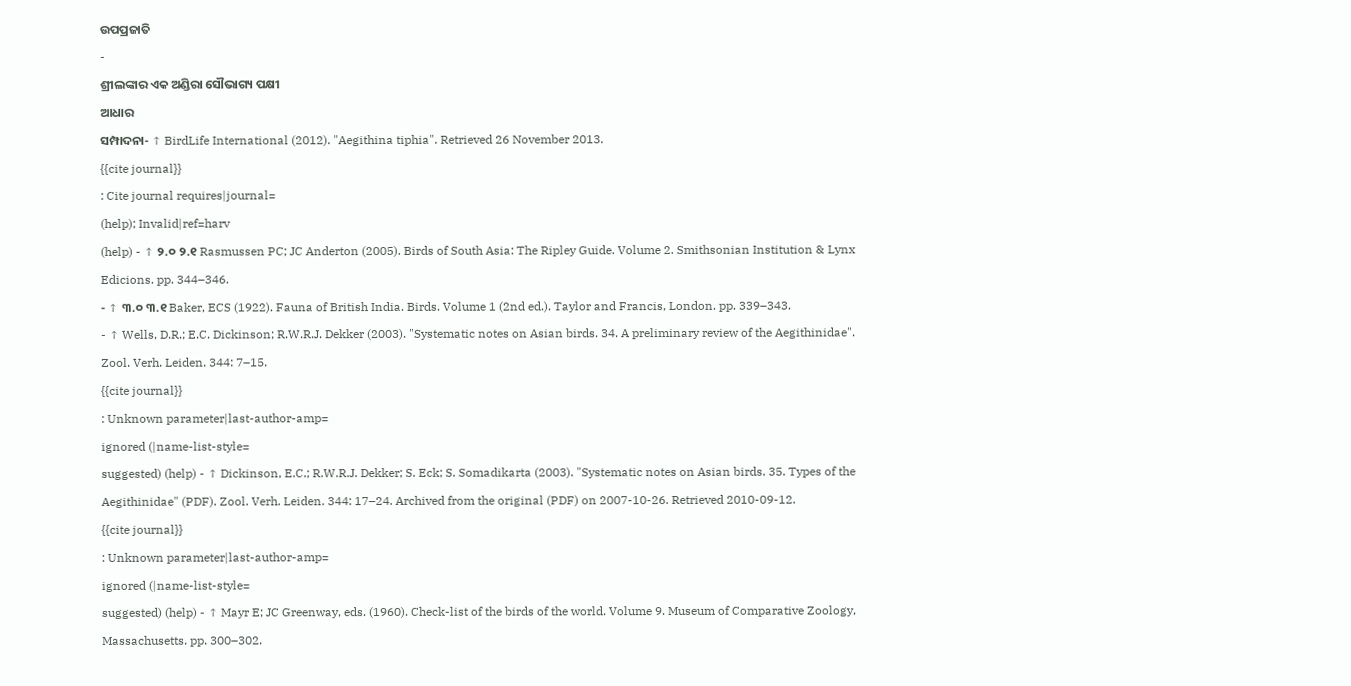ଉପପ୍ରଜାତି
-
ଶ୍ରୀଲଙ୍କାର ଏକ ଅଣ୍ଡିରା ସୌଭାଗ୍ୟ ପକ୍ଷୀ
ଆଧାର
ସମ୍ପାଦନା- ↑ BirdLife International (2012). "Aegithina tiphia". Retrieved 26 November 2013.
{{cite journal}}
: Cite journal requires|journal=
(help); Invalid|ref=harv
(help) - ↑ ୨.୦ ୨.୧ Rasmussen PC; JC Anderton (2005). Birds of South Asia: The Ripley Guide. Volume 2. Smithsonian Institution & Lynx Edicions. pp. 344–346.
- ↑ ୩.୦ ୩.୧ Baker, ECS (1922). Fauna of British India. Birds. Volume 1 (2nd ed.). Taylor and Francis, London. pp. 339–343.
- ↑ Wells, D.R.; E.C. Dickinson; R.W.R.J. Dekker (2003). "Systematic notes on Asian birds. 34. A preliminary review of the Aegithinidae". Zool. Verh. Leiden. 344: 7–15.
{{cite journal}}
: Unknown parameter|last-author-amp=
ignored (|name-list-style=
suggested) (help) - ↑ Dickinson, E.C.; R.W.R.J. Dekker; S. Eck; S. Somadikarta (2003). "Systematic notes on Asian birds. 35. Types of the Aegithinidae" (PDF). Zool. Verh. Leiden. 344: 17–24. Archived from the original (PDF) on 2007-10-26. Retrieved 2010-09-12.
{{cite journal}}
: Unknown parameter|last-author-amp=
ignored (|name-list-style=
suggested) (help) - ↑ Mayr E; JC Greenway, eds. (1960). Check-list of the birds of the world. Volume 9. Museum of Comparative Zoology, Massachusetts. pp. 300–302.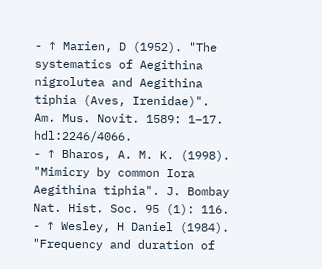- ↑ Marien, D (1952). "The systematics of Aegithina nigrolutea and Aegithina tiphia (Aves, Irenidae)". Am. Mus. Novit. 1589: 1–17. hdl:2246/4066.
- ↑ Bharos, A. M. K. (1998). "Mimicry by common Iora Aegithina tiphia". J. Bombay Nat. Hist. Soc. 95 (1): 116.
- ↑ Wesley, H Daniel (1984). "Frequency and duration of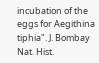incubation of the eggs for Aegithina tiphia". J. Bombay Nat. Hist.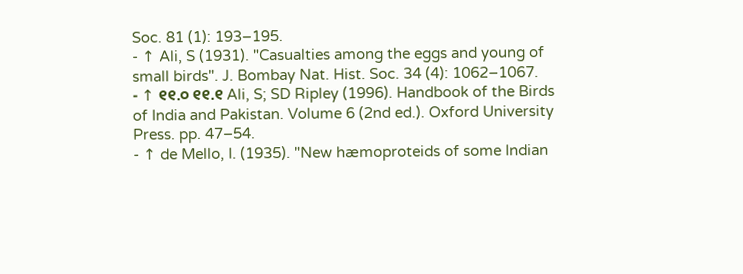Soc. 81 (1): 193–195.
- ↑ Ali, S (1931). "Casualties among the eggs and young of small birds". J. Bombay Nat. Hist. Soc. 34 (4): 1062–1067.
- ↑ ୧୧.୦ ୧୧.୧ Ali, S; SD Ripley (1996). Handbook of the Birds of India and Pakistan. Volume 6 (2nd ed.). Oxford University Press. pp. 47–54.
- ↑ de Mello, I. (1935). "New hæmoproteids of some Indian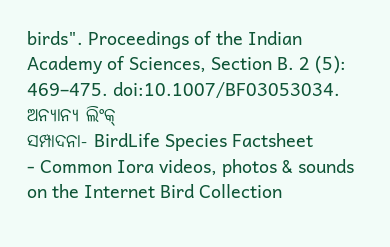birds". Proceedings of the Indian Academy of Sciences, Section B. 2 (5): 469–475. doi:10.1007/BF03053034.
ଅନ୍ୟାନ୍ୟ ଲିଂକ୍
ସମ୍ପାଦନା- BirdLife Species Factsheet
- Common Iora videos, photos & sounds on the Internet Bird Collection